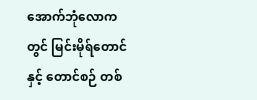အောက်ဘုံလောကတွင် မြင်းမိုရ်တောင်နှင့် တောင်စဉ် တစ်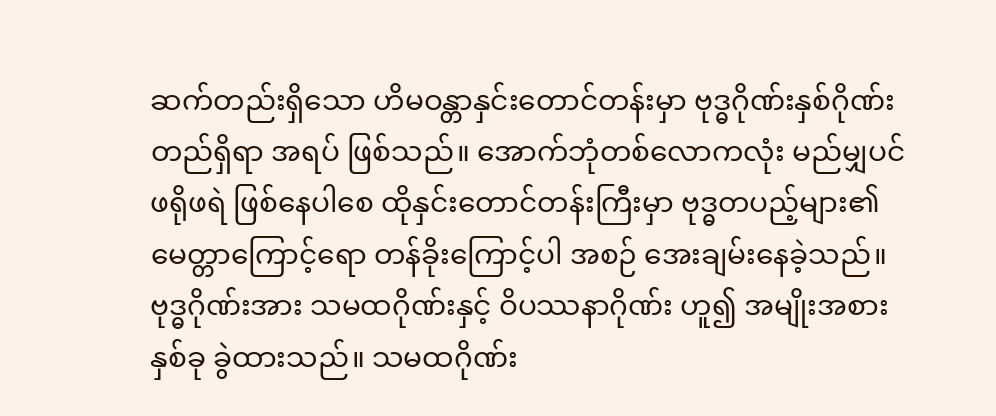ဆက်တည်းရှိသော ဟိမဝန္တာနှင်းတောင်တန်းမှာ ဗုဒ္ဓဂိုဏ်းနှစ်ဂိုဏ်း တည်ရှိရာ အရပ် ဖြစ်သည်။ အောက်ဘုံတစ်လောကလုံး မည်မျှပင် ဖရိုဖရဲ ဖြစ်နေပါစေ ထိုနှင်းတောင်တန်းကြီးမှာ ဗုဒ္ဓတပည့်များ၏ မေတ္တာကြောင့်ရော တန်ခိုးကြောင့်ပါ အစဉ် အေးချမ်းနေခဲ့သည်။
ဗုဒ္ဓဂိုဏ်းအား သမထဂိုဏ်းနှင့် ဝိပဿနာဂိုဏ်း ဟူ၍ အမျိုးအစား နှစ်ခု ခွဲထားသည်။ သမထဂိုဏ်း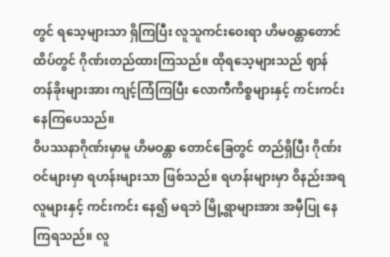တွင် ရသေ့များသာ ရှိကြပြီး လူသူကင်းဝေးရာ ဟိမဝန္တာတောင်ထိပ်တွင် ဂိုဏ်းတည်ထားကြသည်။ ထိုရသေ့များသည် ဈာန်တန်ခိုးများအား ကျင့်ကြံကြပြီး လောကီကိစ္စများနှင့် ကင်းကင်း နေကြပေသည်။
ဝိပဿနာဂိုဏ်းမှာမူ ဟိမဝန္တာ တောင်ခြေတွင် တည်ရှိပြီး ဂိုဏ်းဝင်များမှာ ရဟန်းများသာ ဖြစ်သည်။ ရဟန်းများမှာ ဝိနည်းအရ လူများနှင့် ကင်းကင်း နေ၍ မရဘဲ မြို့ရွာများအား အမှီပြု နေကြရသည်။ လူ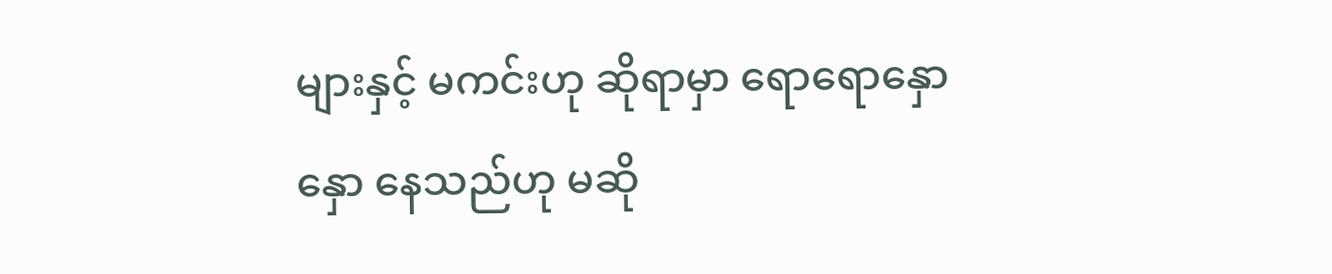များနှင့် မကင်းဟု ဆိုရာမှာ ရောရောနှောနှော နေသည်ဟု မဆို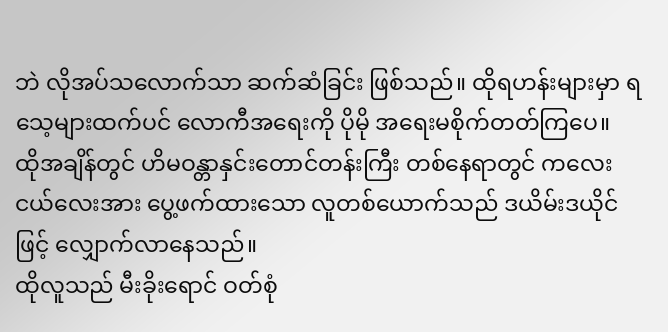ဘဲ လိုအပ်သလောက်သာ ဆက်ဆံခြင်း ဖြစ်သည်။ ထိုရဟန်းများမှာ ရသေ့များထက်ပင် လောကီအရေးကို ပိုမို အရေးမစိုက်တတ်ကြပေ။
ထိုအချိန်တွင် ဟိမဝန္တာနှင်းတောင်တန်းကြီး တစ်နေရာတွင် ကလေးငယ်လေးအား ပွေ့ဖက်ထားသော လူတစ်ယောက်သည် ဒယိမ်းဒယိုင်ဖြင့် လျှောက်လာနေသည်။
ထိုလူသည် မီးခိုးရောင် ဝတ်စုံ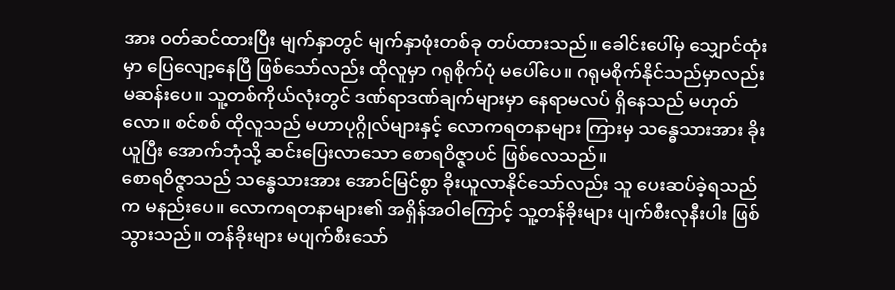အား ဝတ်ဆင်ထားပြီး မျက်နှာတွင် မျက်နှာဖုံးတစ်ခု တပ်ထားသည်။ ခေါင်းပေါ်မှ သျှောင်ထုံးမှာ ပြေလျော့နေပြီ ဖြစ်သော်လည်း ထိုလူမှာ ဂရုစိုက်ပုံ မပေါ်ပေ။ ဂရုမစိုက်နိုင်သည်မှာလည်း မဆန်းပေ။ သူ့တစ်ကိုယ်လုံးတွင် ဒဏ်ရာဒဏ်ချက်များမှာ နေရာမလပ် ရှိနေသည် မဟုတ်လော။ စင်စစ် ထိုလူသည် မဟာပုဂ္ဂိုလ်များနှင့် လောကရတနာများ ကြားမှ သန္ဓေသားအား ခိုးယူပြီး အောက်ဘုံသို့ ဆင်းပြေးလာသော စောရဝိဇ္ဇာပင် ဖြစ်လေသည်။
စောရဝိဇ္ဇာသည် သန္ဓေသားအား အောင်မြင်စွာ ခိုးယူလာနိုင်သော်လည်း သူ ပေးဆပ်ခဲ့ရသည်က မနည်းပေ။ လောကရတနာများ၏ အရှိန်အဝါကြောင့် သူ့တန်ခိုးများ ပျက်စီးလုနီးပါး ဖြစ်သွားသည်။ တန်ခိုးများ မပျက်စီးသော်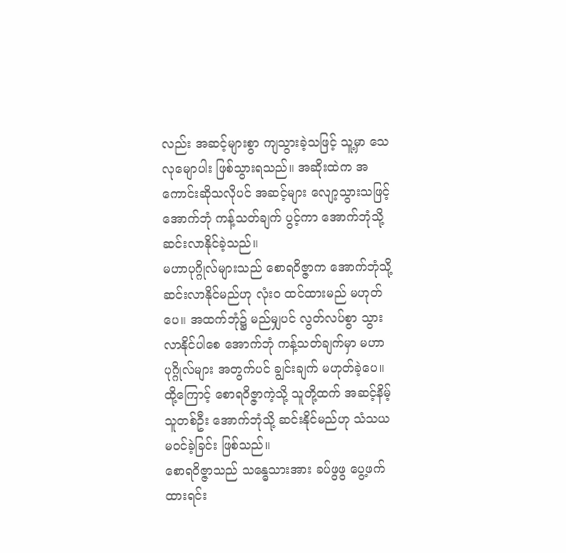လည်း အဆင့်များစွာ ကျသွားခဲ့သဖြင့် သူ့မှာ သေလုမျောပါး ဖြစ်သွားရသည်။ အဆိုးထဲက အကောင်းဆိုသလိုပင် အဆင့်များ လျော့သွားသဖြင့် အောက်ဘုံ ကန့်သတ်ချက် ပွင့်ကာ အောက်ဘုံသို့ ဆင်းလာနိုင်ခဲ့သည်။
မဟာပုဂ္ဂိုလ်များသည် စောရဝိဇ္ဇာက အောက်ဘုံသို့ ဆင်းလာနိုင်မည်ဟု လုံးဝ ထင်ထားမည် မဟုတ်ပေ။ အထက်ဘုံ၌ မည်မျှပင် လွတ်လပ်စွာ သွားလာနိုင်ပါစေ အောက်ဘုံ ကန့်သတ်ချက်မှာ မဟာပုဂ္ဂိုလ်များ အတွက်ပင် ချွင်းချက် မဟုတ်ခဲ့ပေ။ ထို့ကြောင့် စောရဝိဇ္ဇာကဲ့သို့ သူတို့ထက် အဆင့်နိမ့်သူတစ်ဦး အောက်ဘုံသို့ ဆင်းနိုင်မည်ဟု သံသယ မဝင်ခဲ့ခြင်း ဖြစ်သည်။
စောရဝိဇ္ဇာသည် သန္ဓေသားအား ခပ်ဖွဖွ ပွေ့ဖက်ထားရင်း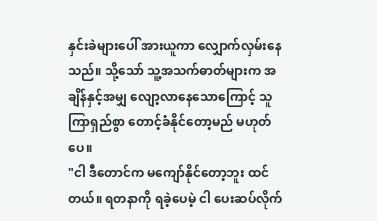နှင်းခဲများပေါ် အားယူကာ လျှောက်လှမ်းနေသည်။ သို့သော် သူ့အသက်ဓာတ်များက အချိန်နှင့်အမျှ လျော့လာနေသောကြောင့် သူ ကြာရှည်စွာ တောင့်ခံနိုင်တော့မည် မဟုတ်ပေ။
"ငါ ဒီတောင်က မကျော်နိုင်တော့ဘူး ထင်တယ်။ ရတနာကို ရခဲ့ပေမဲ့ ငါ ပေးဆပ်လိုက်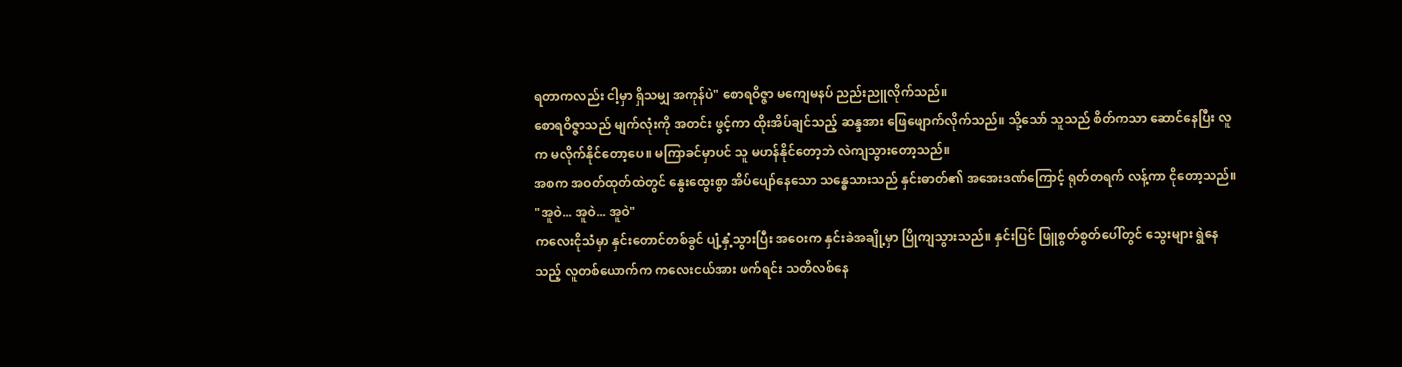ရတာကလည်း ငါ့မှာ ရှိသမျှ အကုန်ပဲ" စောရဝိဇ္ဇာ မကျေမနပ် ညည်းညူလိုက်သည်။
စောရဝိဇ္ဇာသည် မျက်လုံးကို အတင်း ဖွင့်ကာ ထိုးအိပ်ချင်သည့် ဆန္ဒအား ဖြေဖျောက်လိုက်သည်။ သို့သော် သူသည် စိတ်ကသာ ဆောင်နေပြီး လူက မလိုက်နိုင်တော့ပေ။ မကြာခင်မှာပင် သူ မဟန်နိုင်တော့ဘဲ လဲကျသွားတော့သည်။
အစက အဝတ်ထုတ်ထဲတွင် နွေးထွေးစွာ အိပ်ပျော်နေသော သန္ဓေသားသည် နှင်းဓာတ်၏ အအေးဒဏ်ကြောင့် ရုတ်တရက် လန့်ကာ ငိုတော့သည်။
"အူဝဲ... အူဝဲ... အူဝဲ"
ကလေးငိုသံမှာ နှင်းတောင်တစ်ခွင် ပျံ့နှံ့သွားပြီး အဝေးက နှင်းခဲအချို့မှာ ပြိုကျသွားသည်။ နှင်းပြင် ဖြူစွတ်စွတ်ပေါ်တွင် သွေးများ ရွဲနေသည့် လူတစ်ယောက်က ကလေးငယ်အား ဖက်ရင်း သတိလစ်နေ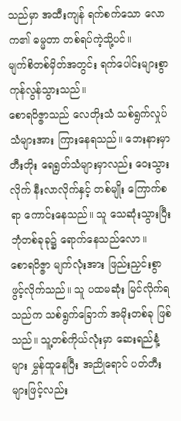သည်မှာ အထီးကျန် ရက်စက်သော လောက၏ ဓမ္မတာ တစ်ရပ်ကဲ့သို့ပင်။
မျက်စိတစ်မှိတ်အတွင်း ရက်ပေါင်းများစွာ ကုန်လွန်သွားသည်။
စောရဝိဇ္ဇာသည် လေတိုးသံ သစ်ရွက်လှုပ်သံများအား ကြားနေရသည်။ ဘေးနားမှာ တီးတိုး ရေရွတ်သံများမှာလည်း ဝေးသွားလိုက် နီးလာလိုက်နှင့် တစ်မျိုး ကြောက်စရာ ကောင်းနေသည်။ သူ သေဆုံးသွားပြီး ဘုံတစ်ခုခု၌ ရောက်နေသည်လော။
စောရဝိဇ္ဇာ မျက်လုံးအား ဖြည်းညှင်းစွာ ဖွင့်လိုက်သည်။ သူ ပထမဆုံး မြင်လိုက်ရသည်က သစ်ရွက်ခြောက် အမိုးတစ်ခု ဖြစ်သည်။ သူ့တစ်ကိုယ်လုံးမှာ ဆေးရည်နံ့များ မွှန်ထူနေပြီး အညိုရောင် ပတ်တီးများဖြင့်လည်း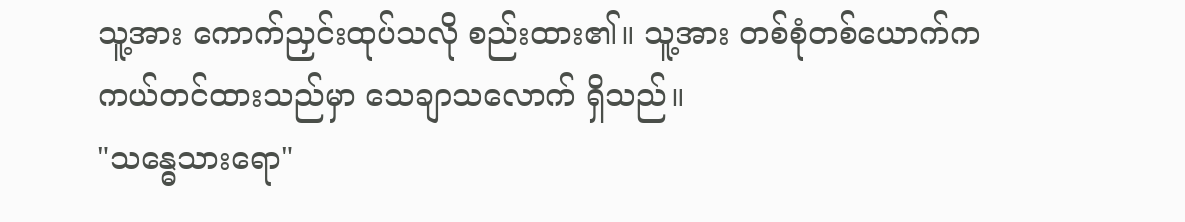သူ့အား ကောက်ညှင်းထုပ်သလို စည်းထား၏။ သူ့အား တစ်စုံတစ်ယောက်က ကယ်တင်ထားသည်မှာ သေချာသလောက် ရှိသည်။
"သန္ဓေသားရော"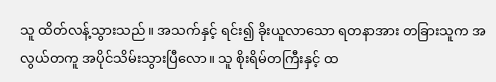သူ ထိတ်လန့်သွားသည်။ အသက်နှင့် ရင်း၍ ခိုးယူလာသော ရတနာအား တခြားသူက အလွယ်တကူ အပိုင်သိမ်းသွားပြီလော။ သူ စိုးရိမ်တကြီးနှင့် ထ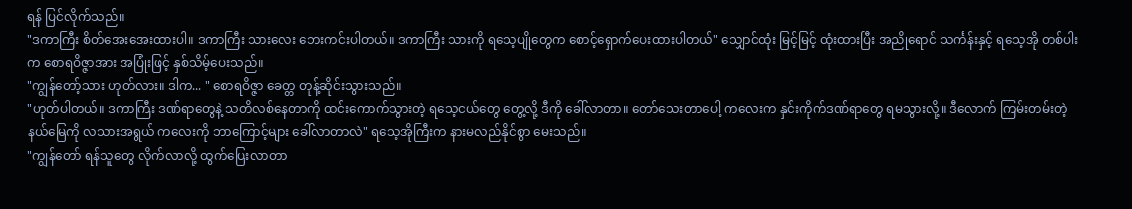ရန် ပြင်လိုက်သည်။
"ဒကာကြီး စိတ်အေးအေးထားပါ။ ဒကာကြီး သားလေး ဘေးကင်းပါတယ်။ ဒကာကြီး သားကို ရသေ့ပျိုတွေက စောင့်ရှောက်ပေးထားပါတယ်" သျှောင်ထုံး မြင့်မြင့် ထုံးထားပြီး အညိုရောင် သင်္ကန်းနှင့် ရသေ့အို တစ်ပါးက စောရဝိဇ္ဇာအား အပြုံးဖြင့် နှစ်သိမ့်ပေးသည်။
"ကျွန်တော့်သား ဟုတ်လား။ ဒါက... " စောရဝိဇ္ဇာ ခေတ္တ တုန့်ဆိုင်းသွားသည်။
"ဟုတ်ပါတယ်။ ဒကာကြီး ဒဏ်ရာတွေနဲ့ သတိလစ်နေတာကို ထင်းကောက်သွားတဲ့ ရသေ့ငယ်တွေ တွေ့လို့ ဒီကို ခေါ်လာတာ။ တော်သေးတာပေါ့ ကလေးက နှင်းကိုက်ဒဏ်ရာတွေ ရမသွားလို့။ ဒီလောက် ကြမ်းတမ်းတဲ့ နယ်မြေကို လသားအရွယ် ကလေးကို ဘာကြောင့်များ ခေါ်လာတာလဲ" ရသေ့အိုကြီးက နားမလည်နိုင်စွာ မေးသည်။
"ကျွန်တော် ရန်သူတွေ လိုက်လာလို့ ထွက်ပြေးလာတာ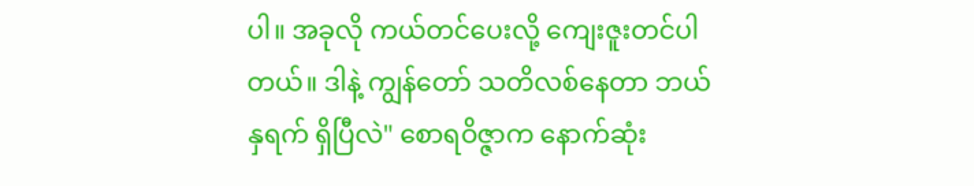ပါ။ အခုလို ကယ်တင်ပေးလို့ ကျေးဇူးတင်ပါတယ်။ ဒါနဲ့ ကျွန်တော် သတိလစ်နေတာ ဘယ်နှရက် ရှိပြီလဲ" စောရဝိဇ္ဇာက နောက်ဆုံး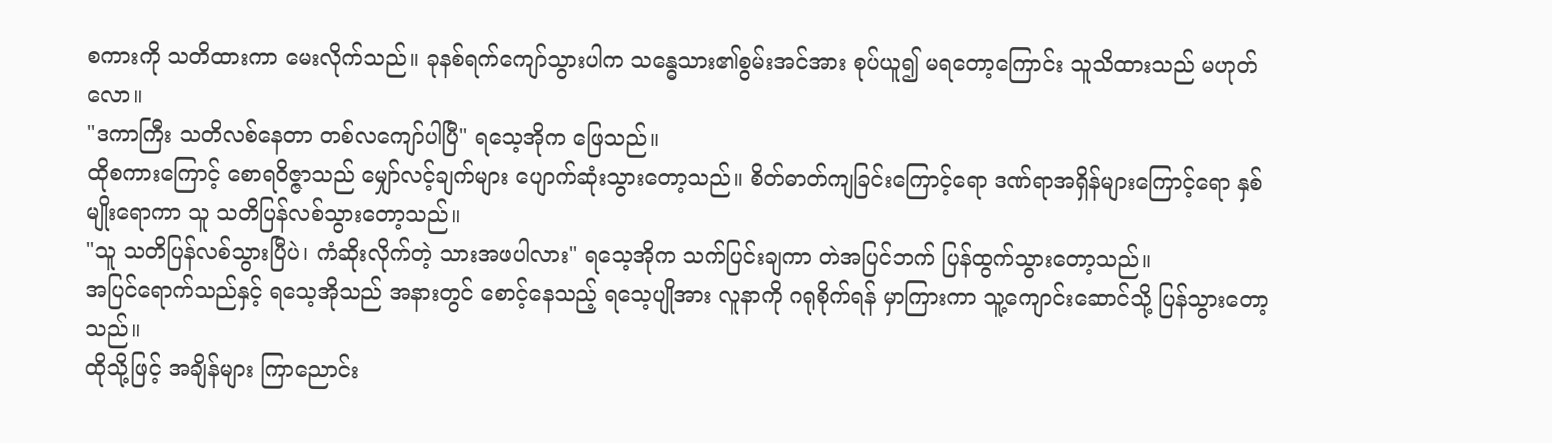စကားကို သတိထားကာ မေးလိုက်သည်။ ခုနစ်ရက်ကျော်သွားပါက သန္ဓေသား၏စွမ်းအင်အား စုပ်ယူ၍ မရတော့ကြောင်း သူသိထားသည် မဟုတ်လော။
"ဒကာကြီး သတိလစ်နေတာ တစ်လကျော်ပါပြီ" ရသေ့အိုက ဖြေသည်။
ထိုစကားကြောင့် စောရဝိဇ္ဇာသည် မျှော်လင့်ချက်များ ပျောက်ဆုံးသွားတော့သည်။ စိတ်ဓာတ်ကျခြင်းကြောင့်ရော ဒဏ်ရာအရှိန်များကြောင့်ရော နှစ်မျိုးရောကာ သူ သတိပြန်လစ်သွားတော့သည်။
"သူ သတိပြန်လစ်သွားပြီပဲ၊ ကံဆိုးလိုက်တဲ့ သားအဖပါလား" ရသေ့အိုက သက်ပြင်းချကာ တဲအပြင်ဘက် ပြန်ထွက်သွားတော့သည်။
အပြင်ရောက်သည်နှင့် ရသေ့အိုသည် အနားတွင် စောင့်နေသည့် ရသေ့ပျိုအား လူနာကို ဂရုစိုက်ရန် မှာကြားကာ သူ့ကျောင်းဆောင်သို့ ပြန်သွားတော့သည်။
ထိုသို့ဖြင့် အချိန်များ ကြာညောင်း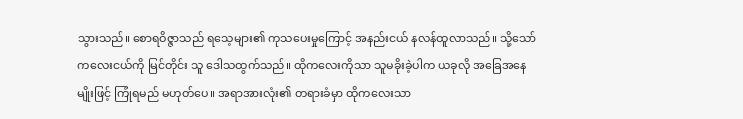သွားသည်။ စောရဝိဇ္ဇာသည် ရသေ့များ၏ ကုသပေးမှုကြောင့် အနည်းငယ် နလန်ထူလာသည်။ သို့သော် ကလေးငယ်ကို မြင်တိုင်း သူ ဒေါသထွက်သည်။ ထိုကလေးကိုသာ သူမခိုးခဲ့ပါက ယခုလို အခြေအနေမျိုးဖြင့် ကြုံရမည် မဟုတ်ပေ။ အရာအားလုံး၏ တရားခံမှာ ထိုကလေးသာ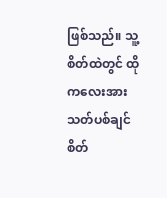ဖြစ်သည်။ သူ့စိတ်ထဲတွင် ထိုကလေးအား သတ်ပစ်ချင်စိတ်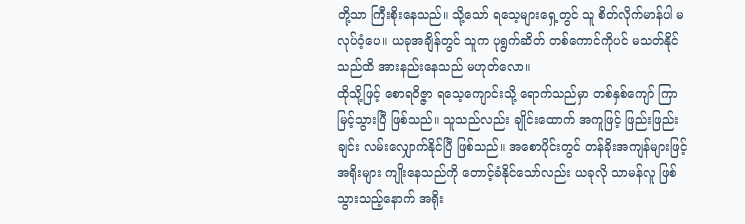တို့သာ ကြီးစိုးနေသည်။ သို့သော် ရသေ့များရှေ့တွင် သူ စိတ်လိုက်မာန်ပါ မလုပ်ဝံ့ပေ။ ယခုအချိန်တွင် သူက ပုရွက်ဆိတ် တစ်ကောင်ကိုပင် မသတ်နိုင်သည်ထိ အားနည်းနေသည် မဟုတ်လော။
ထိုသို့ဖြင့် စောရဝိဇ္ဇာ ရသေ့ကျောင်းသို့ ရောက်သည်မှာ တစ်နှစ်ကျော် ကြာမြင့်သွားပြီ ဖြစ်သည်။ သူသည်လည်း ချိုင်းထောက် အကူဖြင့် ဖြည်းဖြည်းချင်း လမ်းလျှောက်နိုင်ပြီ ဖြစ်သည်။ အစောပိုင်းတွင် တန်ခိုးအကျန်များဖြင့် အရိုးများ ကျိုးနေသည်ကို တောင့်ခံနိုင်သော်လည်း ယခုလို သာမန်လူ ဖြစ်သွားသည့်နောက် အရိုး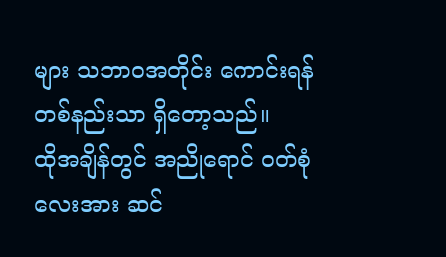များ သဘာဝအတိုင်း ကောင်းရန် တစ်နည်းသာ ရှိတော့သည်။
ထိုအချိန်တွင် အညိုရောင် ဝတ်စုံလေးအား ဆင်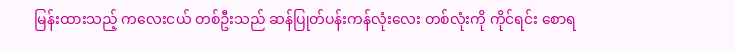မြန်းထားသည့် ကလေးငယ် တစ်ဦးသည် ဆန်ပြုတ်ပန်းကန်လုံးလေး တစ်လုံးကို ကိုင်ရင်း စောရ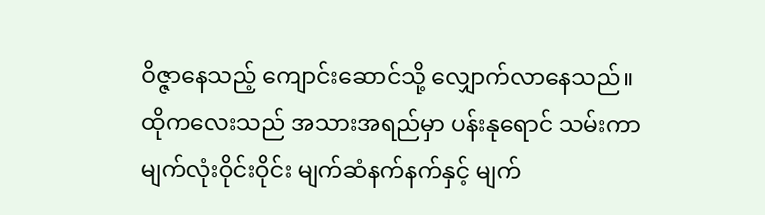ဝိဇ္ဇာနေသည့် ကျောင်းဆောင်သို့ လျှောက်လာနေသည်။ ထိုကလေးသည် အသားအရည်မှာ ပန်းနုရောင် သမ်းကာ မျက်လုံးဝိုင်းဝိုင်း မျက်ဆံနက်နက်နှင့် မျက်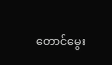တောင်မွေး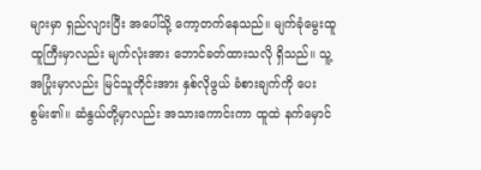များမှာ ရှည်လျားပြီး အပေါ်သို့ ကော့တက်နေသည်။ မျက်ခုံမွေးထူထူကြီးမှာလည်း မျက်လုံးအား ဘောင်ခတ်ထားသလို ရှိသည်။ သူ့အပြုံးမှာလည်း မြင်သူတိုင်းအား နှစ်လိုဖွယ် ခံစားချက်ကို ပေးစွမ်း၏။ ဆံနွယ်တို့မှာလည်း အသားကောင်းကာ ထူထဲ နက်မှောင်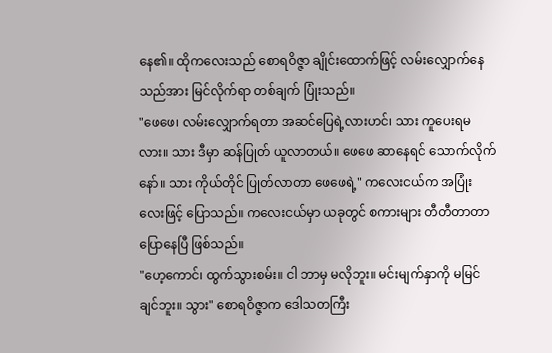နေ၏။ ထိုကလေးသည် စောရဝိဇ္ဇာ ချိုင်းထောက်ဖြင့် လမ်းလျှောက်နေသည်အား မြင်လိုက်ရာ တစ်ချက် ပြုံးသည်။
"ဖေဖေ၊ လမ်းလျှောက်ရတာ အဆင်ပြေရဲ့လားဟင်၊ သား ကူပေးရမလား။ သား ဒီမှာ ဆန်ပြုတ် ယူလာတယ်။ ဖေဖေ ဆာနေရင် သောက်လိုက်နော်။ သား ကိုယ်တိုင် ပြုတ်လာတာ ဖေဖေရဲ့" ကလေးငယ်က အပြုံးလေးဖြင့် ပြောသည်။ ကလေးငယ်မှာ ယခုတွင် စကားများ တီတီတာတာ ပြောနေပြီ ဖြစ်သည်။
"ဟေ့ကောင်၊ ထွက်သွားစမ်း။ ငါ ဘာမှ မလိုဘူး။ မင်းမျက်နှာကို မမြင်ချင်ဘူး။ သွား" စောရဝိဇ္ဇာက ဒေါသတကြီး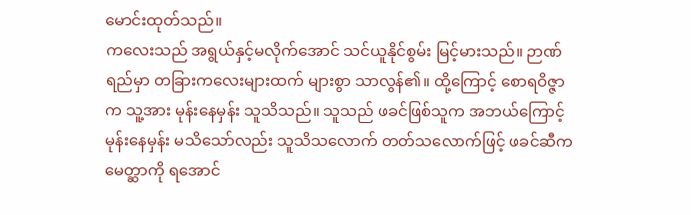မောင်းထုတ်သည်။
ကလေးသည် အရွယ်နှင့်မလိုက်အောင် သင်ယူနိုင်စွမ်း မြင့်မားသည်။ ဉာဏ်ရည်မှာ တခြားကလေးများထက် များစွာ သာလွန်၏။ ထို့ကြောင့် စောရဝိဇ္ဇာက သူ့အား မုန်းနေမှန်း သူသိသည်။ သူသည် ဖခင်ဖြစ်သူက အဘယ်ကြောင့် မုန်းနေမှန်း မသိသော်လည်း သူသိသလောက် တတ်သလောက်ဖြင့် ဖခင်ဆီက မေတ္ဆာကို ရအောင်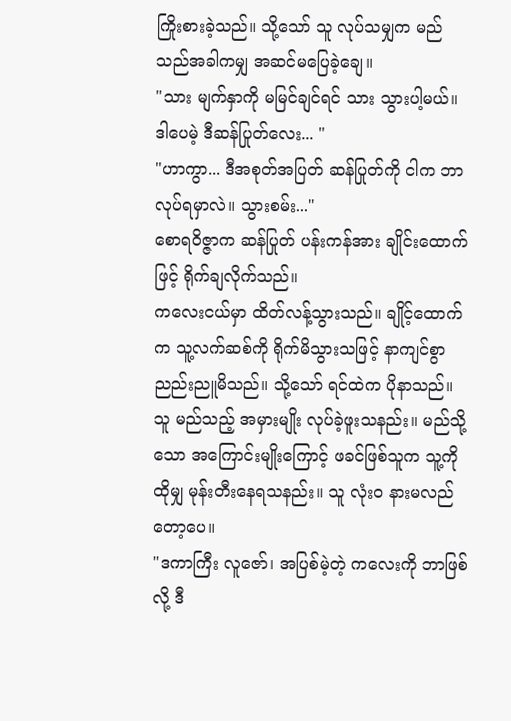ကြိုးစားခဲ့သည်။ သို့သော် သူ လုပ်သမျှက မည်သည်အခါကမျှ အဆင်မပြေခဲ့ချေ။
"သား မျက်နှာကို မမြင်ချင်ရင် သား သွားပါ့မယ်။ ဒါပေမဲ့ ဒီဆန်ပြုတ်လေး... "
"ဟာကွာ... ဒီအစုတ်အပြတ် ဆန်ပြုတ်ကို ငါက ဘာလုပ်ရမှာလဲ။ သွားစမ်း..."
စောရဝိဇ္ဇာက ဆန်ပြုတ် ပန်းကန်အား ချိုင်းထောက်ဖြင့် ရိုက်ချလိုက်သည်။
ကလေးငယ်မှာ ထိတ်လန့်သွားသည်။ ချိုင့်ထောက်က သူ့လက်ဆစ်ကို ရိုက်မိသွားသဖြင့် နာကျင်စွာ ညည်းညူမိသည်။ သို့သော် ရင်ထဲက ပိုနာသည်။ သူ မည်သည့် အမှားမျိုး လုပ်ခဲ့ဖူးသနည်း။ မည်သို့သော အကြောင်းမျိုးကြောင့် ဖခင်ဖြစ်သူက သူ့ကို ထိုမျှ မုန်းတီးနေရသနည်း။ သူ လုံးဝ နားမလည်တော့ပေ။
"ဒကာကြီး လူဇော်၊ အပြစ်မဲ့တဲ့ ကလေးကို ဘာဖြစ်လို့ ဒီ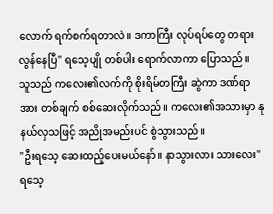လောက် ရက်စက်ရတာလဲ။ ဒကာကြီး လုပ်ရပ်တွေ တရားလွန်နေပြီ" ရသေ့ပျို တစ်ပါး ရောက်လာကာ ပြောသည်။
သူသည် ကလေး၏လက်ကို စိုးရိမ်တကြီး ဆွဲကာ ဒဏ်ရာအား တစ်ချက် စစ်ဆေးလိုက်သည်။ ကလေး၏အသားမှာ နုနယ်လှသဖြင့် အညိုအမည်းပင် စွဲသွားသည်။
"ဦးရသေ့ ဆေးထည့်ပေးမယ်နော်။ နာသွားလား သားလေး" ရသေ့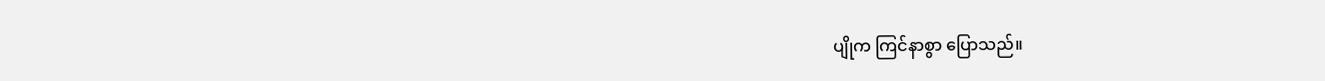ပျိုက ကြင်နာစွာ ပြောသည်။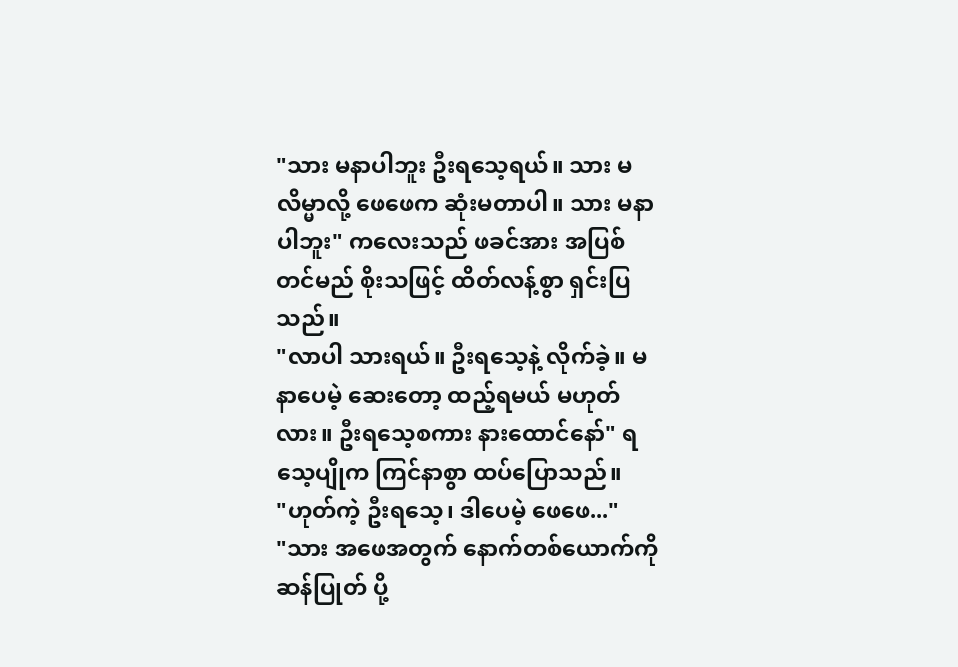"သား မနာပါဘူး ဦးရသေ့ရယ်။ သား မလိမ္မာလို့ ဖေဖေက ဆုံးမတာပါ။ သား မနာပါဘူး" ကလေးသည် ဖခင်အား အပြစ်တင်မည် စိုးသဖြင့် ထိတ်လန့်စွာ ရှင်းပြသည်။
"လာပါ သားရယ်။ ဦးရသေ့နဲ့ လိုက်ခဲ့။ မနာပေမဲ့ ဆေးတော့ ထည့်ရမယ် မဟုတ်လား။ ဦးရသေ့စကား နားထောင်နော်" ရသေ့ပျိုက ကြင်နာစွာ ထပ်ပြောသည်။
"ဟုတ်ကဲ့ ဦးရသေ့၊ ဒါပေမဲ့ ဖေဖေ..."
"သား အဖေအတွက် နောက်တစ်ယောက်ကို ဆန်ပြုတ် ပို့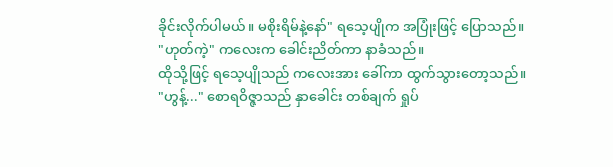ခိုင်းလိုက်ပါမယ်။ မစိုးရိမ်နဲ့နော်" ရသေ့ပျိုက အပြုံးဖြင့် ပြောသည်။
"ဟုတ်ကဲ့" ကလေးက ခေါင်းညိတ်ကာ နာခံသည်။
ထိုသို့ဖြင့် ရသေ့ပျိုသည် ကလေးအား ခေါ်ကာ ထွက်သွားတော့သည်။
"ဟွန့်..." စောရဝိဇ္ဇာသည် နှာခေါင်း တစ်ချက် ရှုပ်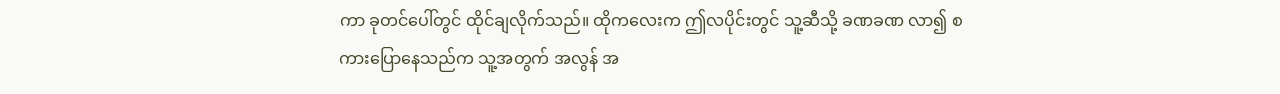ကာ ခုတင်ပေါ်တွင် ထိုင်ချလိုက်သည်။ ထိုကလေးက ဤလပိုင်းတွင် သူ့ဆီသို့ ခဏခဏ လာ၍ စကားပြောနေသည်က သူ့အတွက် အလွန် အ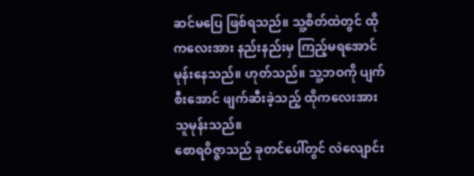ဆင်မပြေ ဖြစ်ရသည်။ သူ့စိတ်ထဲတွင် ထိုကလေးအား နည်းနည်းမှ ကြည့်မရအောင် မုန်းနေသည်။ ဟုတ်သည်။ သူ့ဘဝကို ပျက်စီးအောင် ဖျက်ဆီးခဲ့သည့် ထိုကလေးအား သူမုန်းသည်။
စောရဝိဇ္ဇာသည် ခုတင်ပေါ်တွင် လဲလျောင်း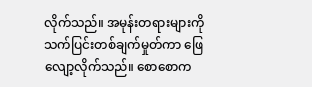လိုက်သည်။ အမုန်းတရားများကို သက်ပြင်းတစ်ချက်မှုတ်ကာ ဖြေလျော့လိုက်သည်။ စောစောက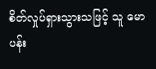စိတ်လှုပ်ရှားသွားသဖြင့် သူ မောပန်း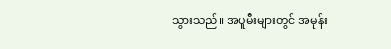သွားသည်။ အပူမီးများတွင် အမုန်း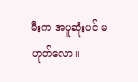မီးက အပူဆုံးပင် မဟုတ်လော။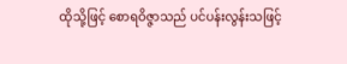ထိုသို့ဖြင့် စောရဝိဇ္ဇာသည် ပင်ပန်းလွန်းသဖြင့်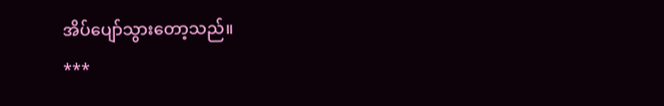အိပ်ပျော်သွားတော့သည်။
***